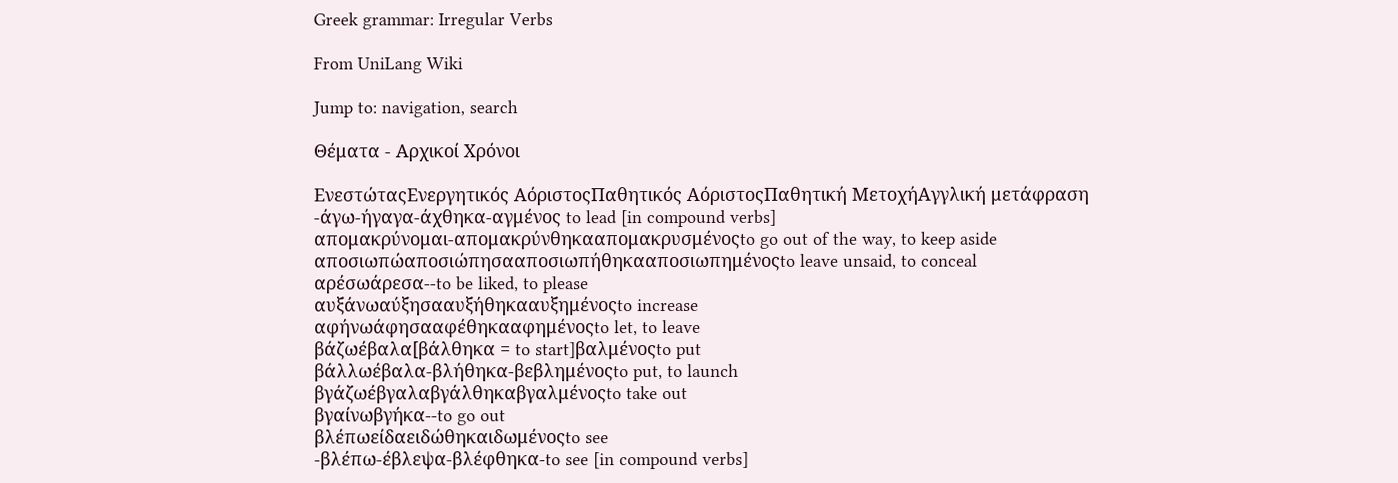Greek grammar: Irregular Verbs

From UniLang Wiki

Jump to: navigation, search

Θέματα - Αρχικοί Χρόνοι

ΕνεστώταςΕνεργητικός ΑόριστοςΠαθητικός ΑόριστοςΠαθητική ΜετοχήΑγγλική μετάφραση
-άγω-ήγαγα-άχθηκα-αγμένος to lead [in compound verbs]
απομακρύνομαι-απομακρύνθηκααπομακρυσμένοςto go out of the way, to keep aside
αποσιωπώαποσιώπησααποσιωπήθηκααποσιωπημένοςto leave unsaid, to conceal
αρέσωάρεσα--to be liked, to please
αυξάνωαύξησααυξήθηκααυξημένοςto increase
αφήνωάφησααφέθηκααφημένοςto let, to leave
βάζωέβαλα[βάλθηκα = to start]βαλμένοςto put
βάλλωέβαλα-βλήθηκα-βεβλημένοςto put, to launch
βγάζωέβγαλαβγάλθηκαβγαλμένοςto take out
βγαίνωβγήκα--to go out
βλέπωείδαειδώθηκαιδωμένοςto see
-βλέπω-έβλεψα-βλέφθηκα-to see [in compound verbs]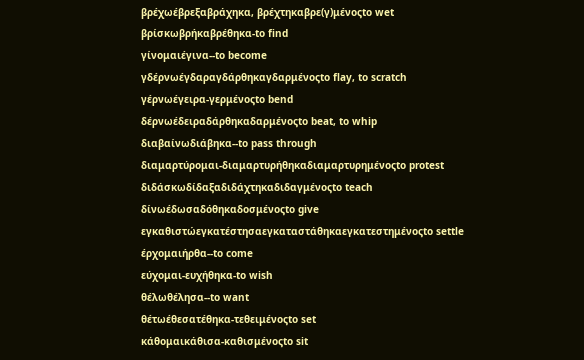βρέχωέβρεξαβράχηκα, βρέχτηκαβρε(γ)μένοςto wet
βρίσκωβρήκαβρέθηκα-to find
γίνομαιέγινα--to become
γδέρνωέγδαραγδάρθηκαγδαρμένοςto flay, to scratch
γέρνωέγειρα-γερμένοςto bend
δέρνωέδειραδάρθηκαδαρμένοςto beat, to whip
διαβαίνωδιάβηκα--to pass through
διαμαρτύρομαι-διαμαρτυρήθηκαδιαμαρτυρημένοςto protest
διδάσκωδίδαξαδιδάχτηκαδιδαγμένοςto teach
δίνωέδωσαδόθηκαδοσμένοςto give
εγκαθιστώεγκατέστησαεγκαταστάθηκαεγκατεστημένοςto settle
έρχομαιήρθα--to come
εύχομαι-ευχήθηκα-to wish
θέλωθέλησα--to want
θέτωέθεσατέθηκα-τεθειμένοςto set
κάθομαικάθισα-καθισμένοςto sit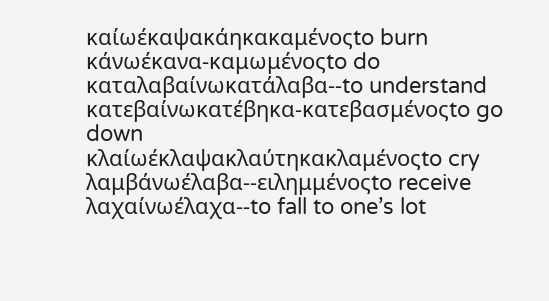καίωέκαψακάηκακαμένοςto burn
κάνωέκανα-καμωμένοςto do
καταλαβαίνωκατάλαβα--to understand
κατεβαίνωκατέβηκα-κατεβασμένοςto go down
κλαίωέκλαψακλαύτηκακλαμένοςto cry
λαμβάνωέλαβα--ειλημμένοςto receive
λαχαίνωέλαχα--to fall to one’s lot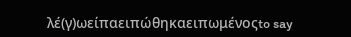λέ(γ)ωείπαειπώθηκαειπωμένοςto say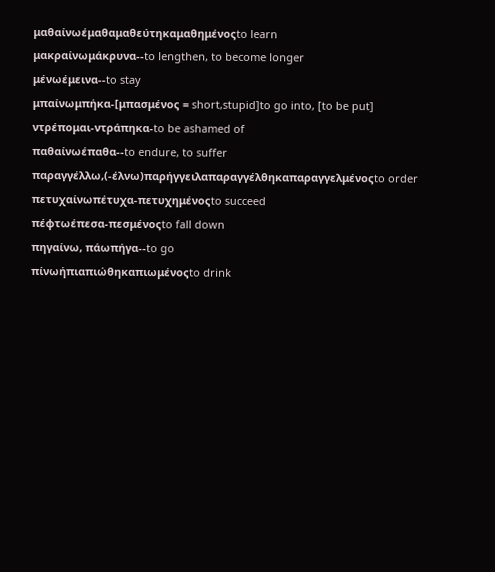μαθαίνωέμαθαμαθεύτηκαμαθημένοςto learn
μακραίνωμάκρυνα--to lengthen, to become longer
μένωέμεινα--to stay
μπαίνωμπήκα-[μπασμένος = short,stupid]to go into, [to be put]
ντρέπομαι-ντράπηκα-to be ashamed of
παθαίνωέπαθα--to endure, to suffer
παραγγέλλω,(-έλνω)παρήγγειλαπαραγγέλθηκαπαραγγελμένοςto order
πετυχαίνωπέτυχα-πετυχημένοςto succeed
πέφτωέπεσα-πεσμένοςto fall down
πηγαίνω, πάωπήγα--to go
πίνωήπιαπιώθηκαπιωμένοςto drink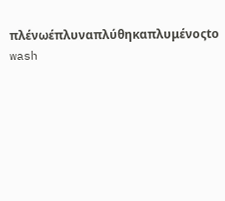πλένωέπλυναπλύθηκαπλυμένοςto wash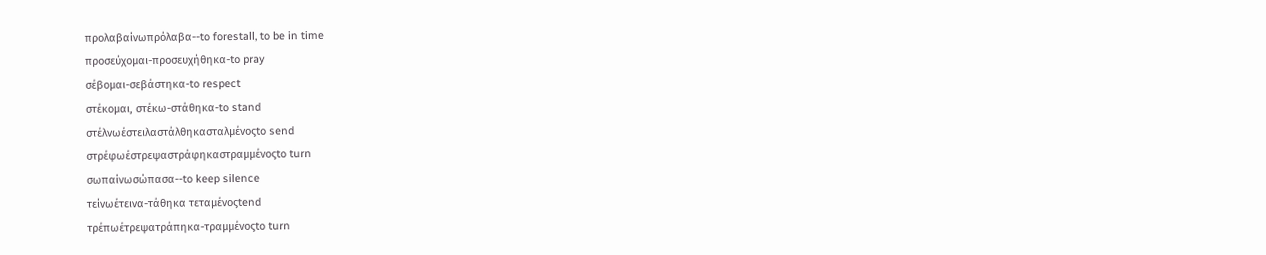προλαβαίνωπρόλαβα--to forestall, to be in time
προσεύχομαι-προσευχήθηκα-to pray
σέβομαι-σεβάστηκα-to respect
στέκομαι, στέκω-στάθηκα-to stand
στέλνωέστειλαστάλθηκασταλμένοςto send
στρέφωέστρεψαστράφηκαστραμμένοςto turn
σωπαίνωσώπασα--to keep silence
τείνωέτεινα-τάθηκα τεταμένοςtend
τρέπωέτρεψατράπηκα-τραμμένοςto turn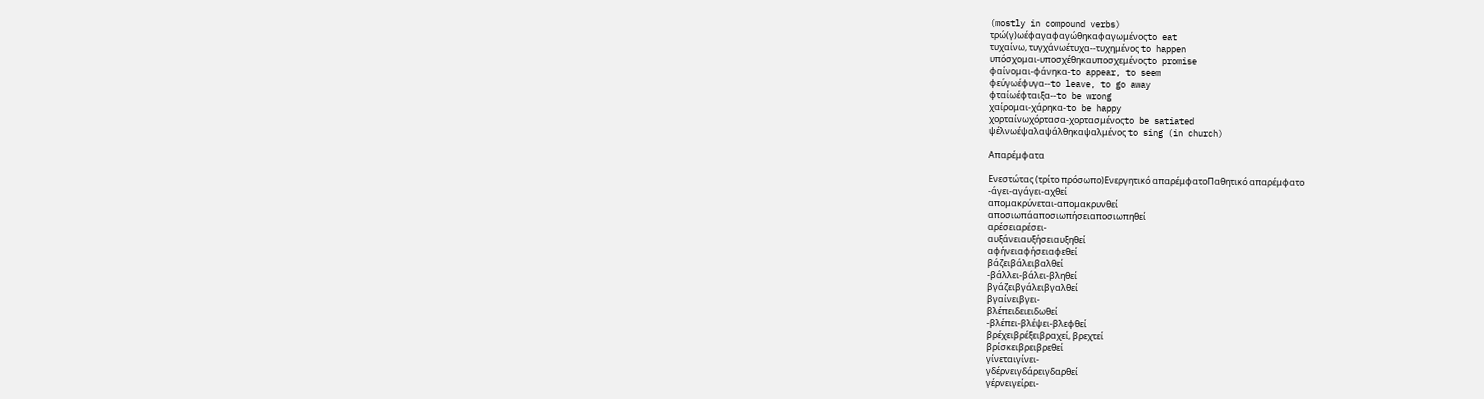(mostly in compound verbs)
τρώ(γ)ωέφαγαφαγώθηκαφαγωμένοςto eat
τυχαίνω, τυγχάνωέτυχα--τυχημένος to happen
υπόσχομαι-υποσχέθηκαυποσχεμένοςto promise
φαίνομαι-φάνηκα-to appear, to seem
φεύγωέφυγα--to leave, to go away
φταίωέφταιξα--to be wrong
χαίρομαι-χάρηκα-to be happy
χορταίνωχόρτασα-χορτασμένοςto be satiated
ψέλνωέψαλαψάλθηκαψαλμένος to sing (in church)

Απαρέμφατα

Ενεστώτας (τρίτο πρόσωπο)Ενεργητικό απαρέμφατοΠαθητικό απαρέμφατο
-άγει-αγάγει-αχθεί
απομακρύνεται-απομακρυνθεί
αποσιωπάαποσιωπήσειαποσιωπηθεί
αρέσειαρέσει-
αυξάνειαυξήσειαυξηθεί
αφήνειαφήσειαφεθεί
βάζειβάλειβαλθεί
-βάλλει-βάλει-βληθεί
βγάζειβγάλειβγαλθεί
βγαίνειβγει-
βλέπειδειειδωθεί
-βλέπει-βλέψει-βλεφθεί
βρέχειβρέξειβραχεί, βρεχτεί
βρίσκειβρειβρεθεί
γίνεταιγίνει-
γδέρνειγδάρειγδαρθεί
γέρνειγείρει-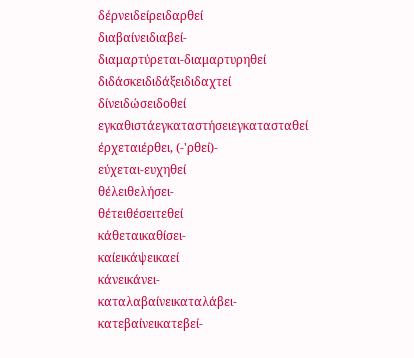δέρνειδείρειδαρθεί
διαβαίνειδιαβεί-
διαμαρτύρεται-διαμαρτυρηθεί
διδάσκειδιδάξειδιδαχτεί
δίνειδώσειδοθεί
εγκαθιστάεγκαταστήσειεγκατασταθεί
έρχεταιέρθει, (-'ρθεί)-
εύχεται-ευχηθεί
θέλειθελήσει-
θέτειθέσειτεθεί
κάθεταικαθίσει-
καίεικάψεικαεί
κάνεικάνει-
καταλαβαίνεικαταλάβει-
κατεβαίνεικατεβεί-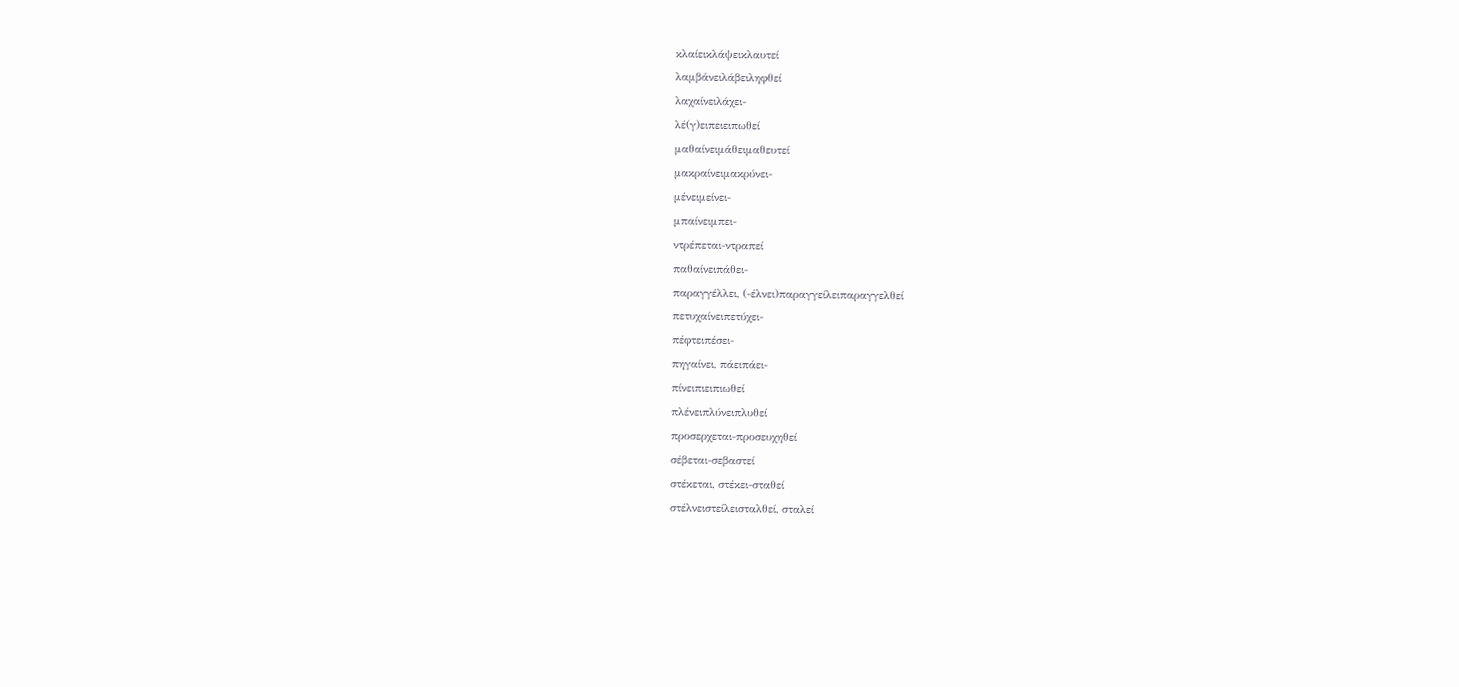κλαίεικλάψεικλαυτεί
λαμβάνειλάβειληφθεί
λαχαίνειλάχει-
λέ(γ)ειπειειπωθεί
μαθαίνειμάθειμαθευτεί
μακραίνειμακρύνει-
μένειμείνει-
μπαίνειμπει-
ντρέπεται-ντραπεί
παθαίνειπάθει-
παραγγέλλει, (-έλνει)παραγγείλειπαραγγελθεί
πετυχαίνειπετύχει-
πέφτειπέσει-
πηγαίνει, πάειπάει-
πίνειπιειπιωθεί
πλένειπλύνειπλυθεί
προσερχεται-προσευχηθεί
σέβεται-σεβαστεί
στέκεται, στέκει-σταθεί
στέλνειστείλεισταλθεί, σταλεί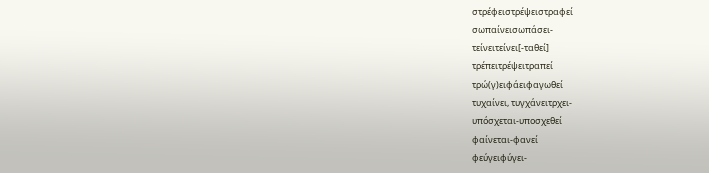στρέφειστρέψειστραφεί
σωπαίνεισωπάσει-
τείνειτείνει[-ταθεί]
τρέπειτρέψειτραπεί
τρώ(γ)ειφάειφαγωθεί
τυχαίνει, τυγχάνειτρχει-
υπόσχεται-υποσχεθεί
φαίνεται-φανεί
φεύγειφύγει-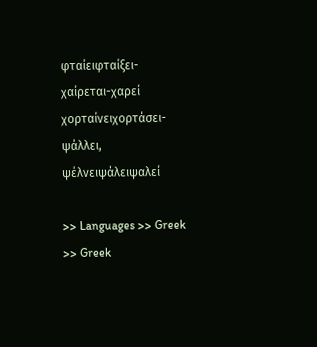φταίειφταίξει-
χαίρεται-χαρεί
χορταίνειχορτάσει-
ψάλλει, ψέλνειψάλειψαλεί

>> Languages >> Greek >> Greek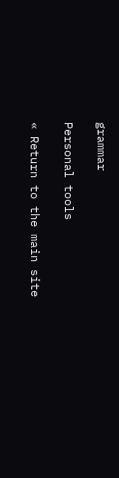grammar

Personal tools

« Return to the main site